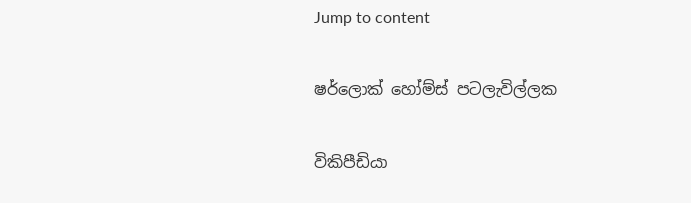Jump to content

ෂර්ලොක් හෝම්ස් පටලැවිල්ලක

විකිපීඩියා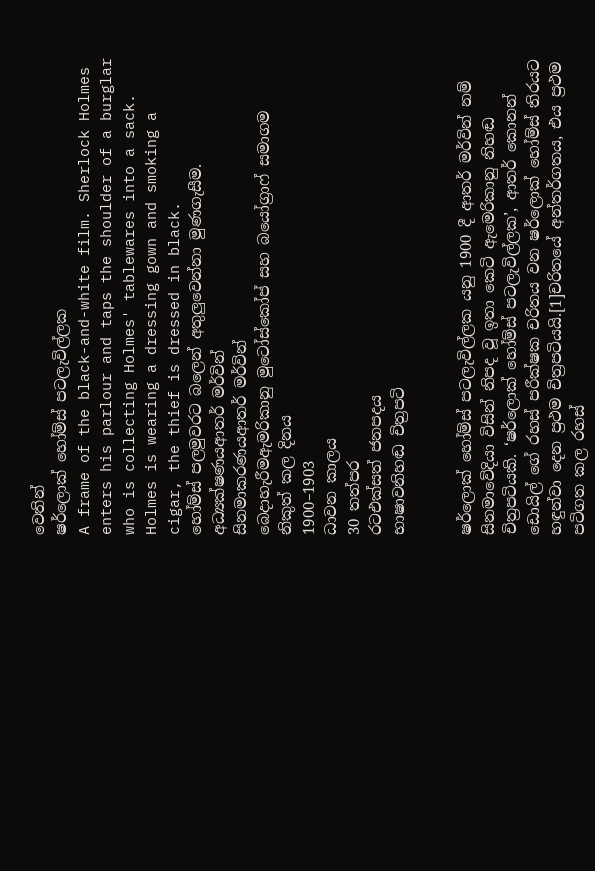වෙතින්
ෂර්ලොක් හෝම්ස් පටලැවිල්ලක
A frame of the black-and-white film. Sherlock Holmes enters his parlour and taps the shoulder of a burglar who is collecting Holmes' tablewares into a sack. Holmes is wearing a dressing gown and smoking a cigar, the thief is dressed in black.
හෝම්ස් පලමුවරට බලෙන් අතුලුවෙන්නා මුණගැසීම.
අධ්‍යක්ෂණයආතර් මර්වින්
සිනමාකරණයආතර් මර්වින්
බෙදාහැරීමඇමරිකානු මුටෝස්කෝප් සහ බයෝග්‍රාෆ් සමාගම
නිකුත් කල දිනය
1900–1903
ධාවන කාලය
30 තත්පර
රටඑක්සත් ජනපදය
භාෂාවනිහඬ චිත්‍රපටි


ෂර්ලොක් හෝම්ස් පටලැවිල්ලක යනු 1900 දී ආතර් මර්වින් නම් සිනමාවේදියා විසින් නිපද වූ ඉතා කෙටි ඇමෙරිකානු නිහඬ චිත්‍රපටියකි. ‘ෂර්ලොක් හෝම්ස් පටලැවිල්ලක’, ආතර් කොනන් ඩොයිල් ගේ රහස් පරීක්ෂක චරිතය වන ෂර්ලොක් හෝම්ස් තිරයට හඳුන්වා දෙන ප්‍රථම චිත්‍රපටියයි.[1]චරිතයේ අන්තර්ගතය, එය ප්‍රථම පටිගත කල රහස්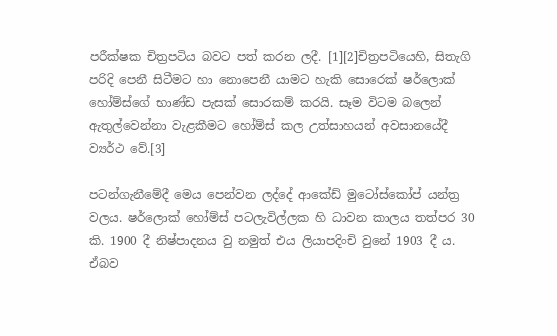පරීක්ෂක චිත්‍රපටිය බවට පත් කරන ලදී. [1][2]චිත්‍රපටියෙහි, සිතැගි පරිදි පෙනී සිටීමට හා නොපෙනී යාමට හැකි සොරෙක් ෂර්ලොක් හෝම්ස්ගේ භාණ්ඩ පැසක් සොරකම් කරයි. සෑම විටම බලෙන් ඇතුල්වෙන්නා වැළකීමට හෝම්ස් කල උත්සාහයන් අවසානයේදී ව්‍යර්ථ වේ.[3]

පටන්ගැනීමේදී මෙය පෙන්වන ලද්දේ ආකේඩ් මුටෝස්කෝප් යන්ත්‍ර වලය. ෂර්ලොක් හෝම්ස් පටලැවිල්ලක හි ධාවන කාලය තත්පර 30 කි. 1900 දී නිෂ්පාදනය වු නමුත් එය ලියාපදිංචි වුනේ 1903 දී ය. ඒබව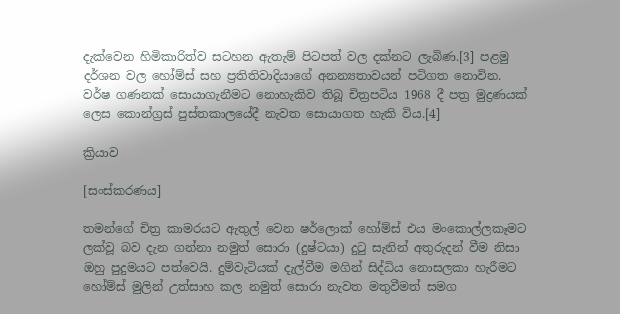දැක්වෙන හිමිකාරිත්ව සටහන ඇතැම් පිටපත් වල දක්නට ලැබිණ.[3] පළමු දර්ශන වල හෝම්ස් සහ ප්‍රතිතිවාදියාගේ අනන්‍යතාවයන් පටිගත නොවින. වර්ෂ ගණනක් සොයාගැනීමට නොහැකිව තිබූ චිත්‍රපටිය 1968 දී පත්‍ර මුද්‍රණයක් ලෙස කොන්ග්‍රස් පුස්තකාලයේදී නැවත සොයාගත හැකි විය.[4]

ක්‍රියාව

[සංස්කරණය]

තමන්ගේ චිත්‍ර කාමරයට ඇතුල් වෙන ෂර්ලොක් හෝම්ස් එය මංකොල්ලකෑමට ලක්වූ බව දැන ගන්නා නමුත් සොරා (දුෂ්ටයා) දුටු සැනින් අතුරුදන් වීම නිසා ඔහු පුදුමයට පත්වෙයි. දුම්වැටියක් දැල්වීම මගින් සිද්ධිය නොසලකා හැරීමට හෝම්ස් මුලින් උත්සාහ කල නමුත් සොරා නැවත මතුවීමත් සමග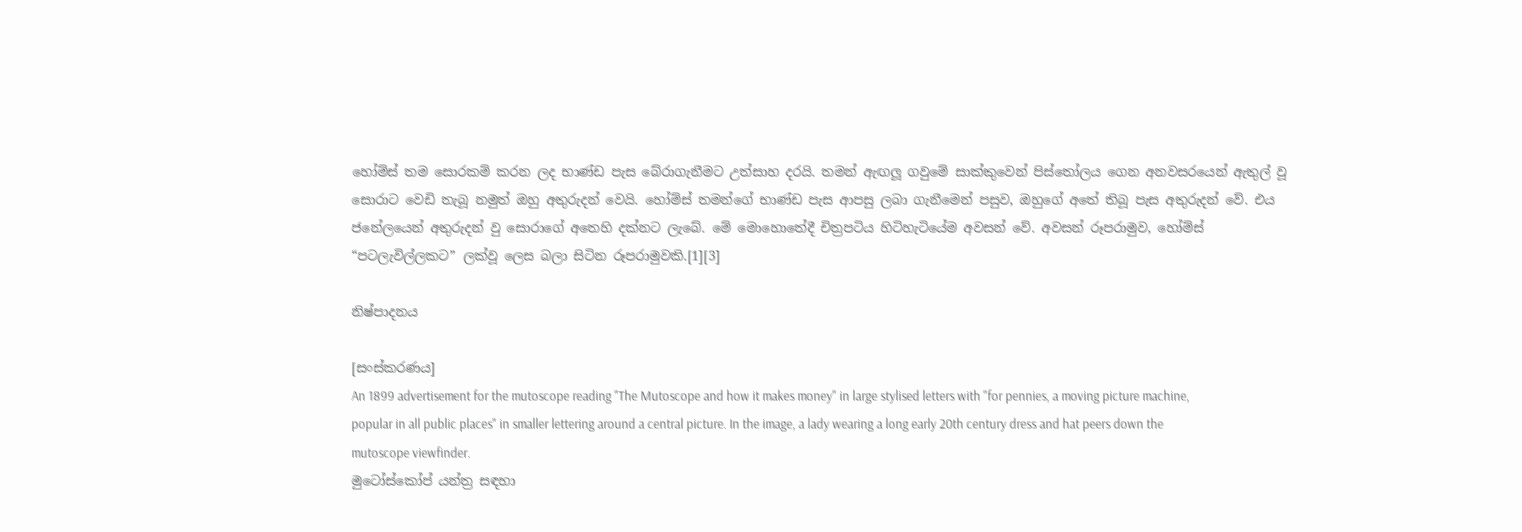හෝම්ස් තම සොරකම් කරන ලද භාණ්ඩ පැස බේරාගැනීමට උත්සාහ දරයි. තමන් ඇඟලූ ගවුමේ සාක්කුවෙන් පිස්තෝලය ගෙන අනවසරයෙන් ඇතුල් වූ සොරාට වෙඩි තැබූ නමුත් ඔහු අතුරුදන් වෙයි. හෝම්ස් තමන්ගේ භාණ්ඩ පැස ආපසු ලබා ගැනීමෙන් පසුව, ඔහුගේ අතේ තිබූ පැස අතුරුදන් වේ. එය ජනේලයෙන් අතුරුදන් වු සොරාගේ අතෙහි දක්නට ලැබේ. මේ මොහොතේදී චිත්‍රපටිය හිටිහැටියේම අවසන් වේ. අවසන් රූපරාමුව, හෝම්ස් “පටලැවිල්ලකට” ලක්වූ ලෙස බලා සිටින රූපරාමුවකි.[1][3]

නිෂ්පාදනය

[සංස්කරණය]
An 1899 advertisement for the mutoscope reading "The Mutoscope and how it makes money" in large stylised letters with "for pennies, a moving picture machine, popular in all public places" in smaller lettering around a central picture. In the image, a lady wearing a long early 20th century dress and hat peers down the mutoscope viewfinder.
මුටෝස්කෝප් යන්ත්‍ර සඳහා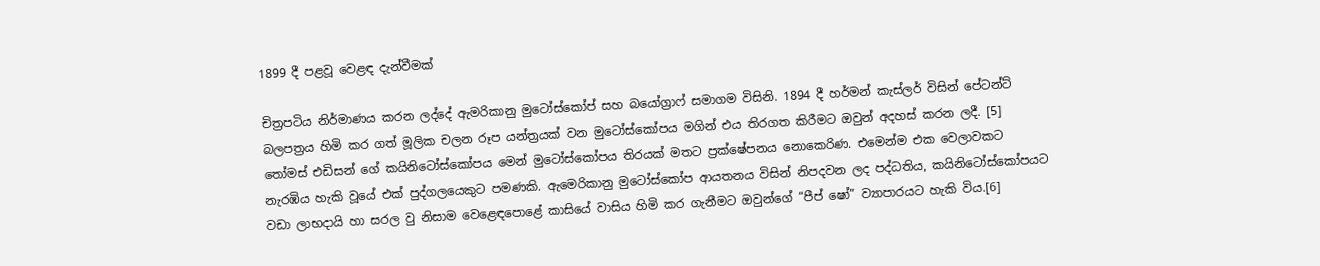1899 දී පළවූ වෙළඳ දැන්වීමක්

චිත්‍රපටිය නිර්මාණය කරන ලද්දේ ඇමරිකානු මුටෝස්කෝප් සහ බයෝග්‍රාෆ් සමාගම විසිනි. 1894 දී හර්මන් කැස්ලර් විසින් පේටන්ට් බලපත්‍රය හිමි කර ගත් මූලික චලන රූප යන්ත්‍රයක් වන මුටෝස්කෝපය මගින් එය තිරගත කිරීමට ඔවුන් අදහස් කරන ලදී. [5] තෝමස් එඩිසන් ගේ කයිනිටෝස්කෝපය මෙන් මුටෝස්කෝපය තිරයක් මතට ප්‍රක්ෂේපනය නොකෙරිණ. එමෙන්ම එක වෙලාවකට නැරඹිය හැකි වූයේ එක් පුද්ගලයෙකුට පමණකි. ඇමෙරිකානු මුටෝස්කෝප ආයතනය විසින් නිපදවන ලද පද්ධතිය, කයිනිටෝස්කෝපයට වඩා ලාභදායි හා සරල වු නිසාම වෙළෙඳපොළේ කාසියේ වාසිය හිමි කර ගැනීමට ඔවුන්ගේ “පීප් ෂෝ” ව්‍යාපාරයට හැකි විය.[6]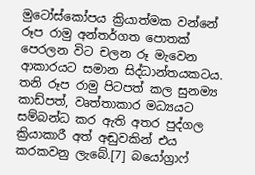මුටෝස්කෝපය ක්‍රියාත්මක වන්නේ රූප රාමු අන්තර්ගත පොතක් පෙරලන විට චලන රූ මැවෙන ආකාරයට සමාන සිද්ධාන්තයකටය. තනි රූප රාමු පිටපත් කල සුනම්‍ය කාඩ්පත්, වෘත්තාකාර මධ්‍යයට සම්බන්ධ කර ඇති අතර පුද්ගල ක්‍රියාකාරී අත් අඬුවකින් එය කරකවනු ලැබේ.[7] බයෝග්‍රාෆ්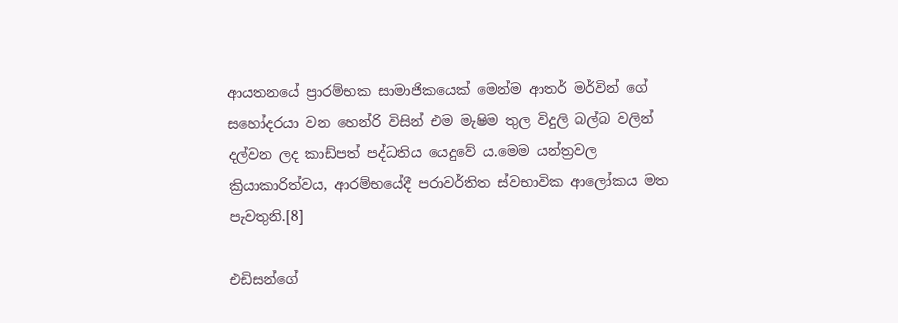ආයතනයේ ප්‍රාරම්භක සාමාජිකයෙක් මෙන්ම ආතර් මර්වින් ගේ සහෝදරයා වන හෙන්රි විසින් එම මැෂිම තුල විදුලි බල්බ වලින් දල්වන ලද කාඩ්පත් පද්ධතිය යෙදුවේ ය.මෙම යන්ත්‍රවල ක්‍රියාකාරිත්වය, ආරම්භයේදී පරාවර්තිත ස්වභාවික ආලෝකය මත පැවතුනි.[8]

එඩිසන්ගේ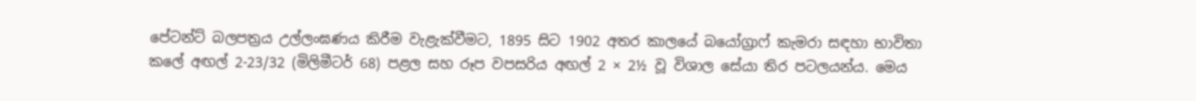පේටන්ට් බලපත්‍රය උල්ලංඝණය කිරීම වැළැක්වීමට, 1895 සිට 1902 අතර කාලයේ බයෝග්‍රාෆ් කැමරා සඳහා භාවිතා කලේ අඟල් 2-23/32 (මිලිමීටර් 68) පළල සහ රූප වපසරිය අඟල් 2 × 2½ වූ විශාල සේයා තිර පටලයන්ය. මෙය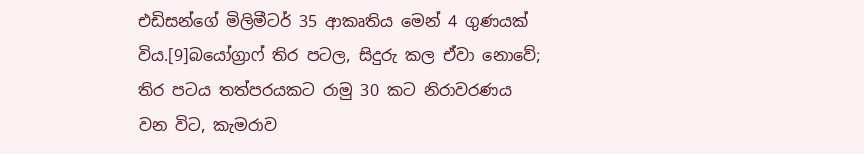එඩිසන්ගේ මිලිමීටර් 35 ආකෘතිය මෙන් 4 ගුණයක් විය.[9]බයෝග්‍රාෆ් තිර පටල, සිදුරු කල ඒවා නොවේ; තිර පටය තත්පරයකට රාමු 30 කට නිරාවරණය වන විට, කැමරාව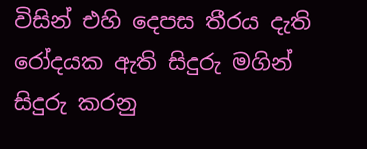විසින් එහි දෙපස තීරය දැති රෝදයක ඇති සිදුරු මගින් සිදුරු කරනු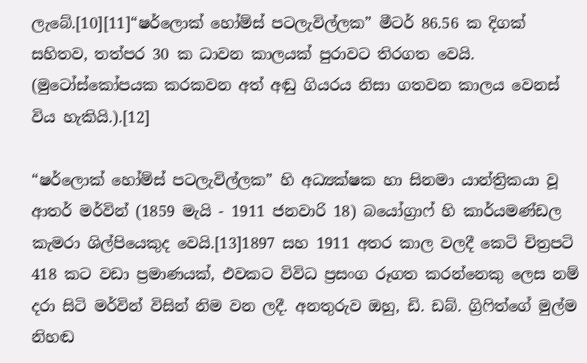ලැබේ.[10][11]“ෂර්ලොක් හෝම්ස් පටලැවිල්ලක” මීටර් 86.56 ක දිගක් සහිතව, තත්පර 30 ක ධාවන කාලයක් පුරාවට තිරගත වෙයි. (මුටෝස්කෝපයක කරකවන අත් අඬු ගියරය නිසා ගතවන කාලය වෙනස් විය හැකියි.).[12]

“ෂර්ලොක් හෝම්ස් පටලැවිල්ලක” හි අධ්‍යක්ෂක හා සිනමා යාන්ත්‍රිකයා වූ ආතර් මර්වින් (1859 මැයි - 1911 ජනවාරි 18) බයෝග්‍රාෆ් හි කාර්යමණ්ඩල කැමරා ශිල්පියෙකුද වෙයි.[13]1897 සහ 1911 අතර කාල වලදී කෙටි චිත්‍රපටි 418 කට වඩා ප්‍රමාණයක්, එවකට විවිධ ප්‍රසංග රූගත කරන්නෙකු ලෙස නම් දරා සිටි මර්වින් විසින් නිම වන ලදී. අනතුරුව ඔහු, ඩි. ඩබ්. ග්‍රිෆිත්ගේ මුල්ම නිහඬ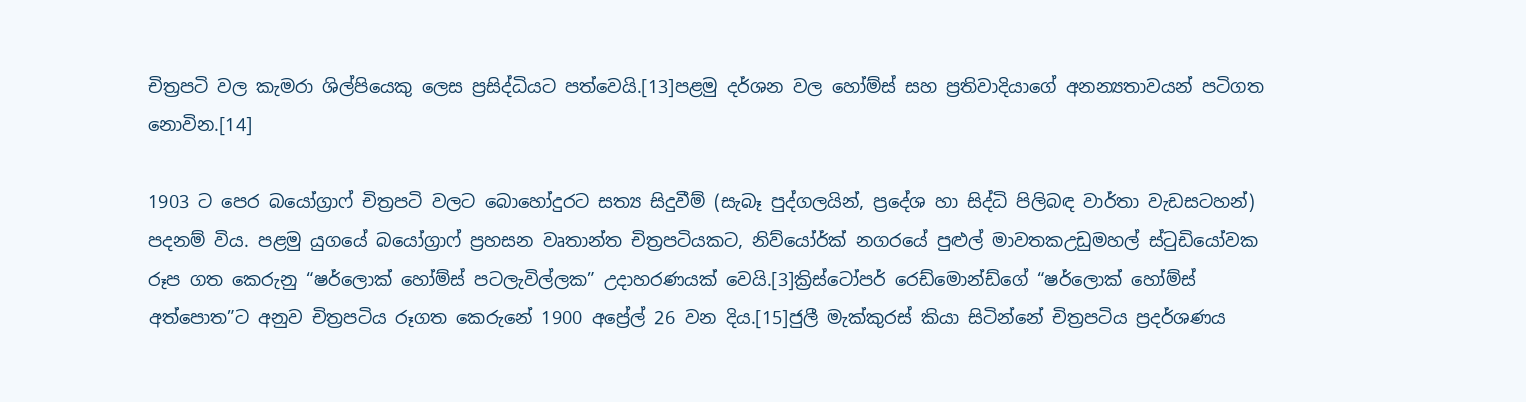චිත්‍රපටි වල කැමරා ශිල්පියෙකු ලෙස ප්‍රසිද්ධියට පත්වෙයි.[13]පළමු දර්ශන වල හෝම්ස් සහ ප්‍රතිවාදියාගේ අනන්‍යතාවයන් පටිගත නොවින.[14]

1903 ට පෙර බයෝග්‍රාෆ් චිත්‍රපටි වලට බොහෝදුරට සත්‍ය සිදුවීම් (සැබෑ පුද්ගලයින්, ප්‍රදේශ හා සිද්ධි පිලිබඳ වාර්තා වැඩසටහන්) පදනම් විය. පළමු යුගයේ බයෝග්‍රාෆ් ප්‍රහසන වෘතාන්ත චිත්‍රපටියකට, නිව්යෝර්ක් නගරයේ පුළුල් මාවතකඋඩුමහල් ස්ටුඩියෝවක රූප ගත කෙරුනු “ෂර්ලොක් හෝම්ස් පටලැවිල්ලක” උදාහරණයක් වෙයි.[3]ක්‍රිස්ටෝපර් රෙඩ්මොන්ඩ්ගේ “ෂර්ලොක් හෝම්ස් අත්පොත”ට අනුව චිත්‍රපටිය රූගත කෙරුනේ 1900 අප්‍රේල් 26 වන දිය.[15]ජුලී මැක්කුරස් කියා සිටින්නේ චිත්‍රපටිය ප්‍රදර්ශණය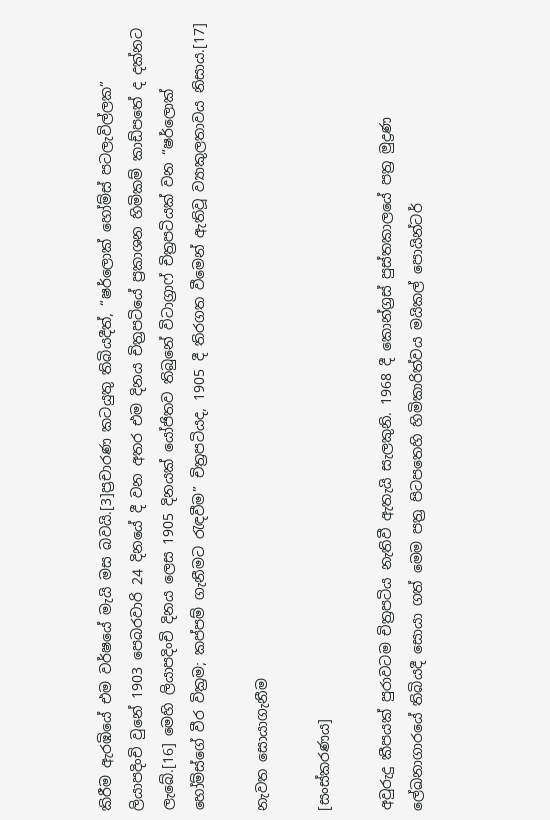කිරීම ඇරඹියේ එම වර්ෂයේ මැයි මස බවයි.[3]ප්‍රචාරණ කටයුතු තිබියදීත්, “ෂර්ලොක් හෝම්ස් පටලැවිල්ලක” ලියාපදිංචි වුනේ 1903 පෙබරවාරි 24 දිනයේ දී වන අතර එම දිනය චිත්‍රපටියේ ප්‍රකාශන හිමිකම් කාඩ්පතේ ද දක්නට ලැබේ.[16] මෙහි ලියාපදිංචි දිනය ලෙස 1905 දිනයක් යෝජිතව තිබුනේ විටාග්‍රාෆ් චිත්‍රපටියක් වන “ෂර්ලොක් හෝම්ස්ගේ වීර වික්‍රම; කප්පම් ගැනීමට රැඳවීම” චිත්‍රපටියද, 1905 දී තිරගත වීමෙන් ඇතිවූ ව්‍යාකුලතාවය නිසාය.[17]

නැවත සොයාගැනීම

[සංස්කරණය]

අවුරුදු කීපයක් පුරාවටම චිත්‍රපටිය නැතිවී ඇතැයි සැලකුනි. 1968 දී කොන්ග්‍රස් පුස්තකාලයේ පත්‍ර මුද්‍රණ ලේඛනාගාරයේ තිබියදී සොයා ගත් මෙම පත්‍ර පිටපතෙහි හිමිකාරිත්වය මයිකල් පොයින්ටර්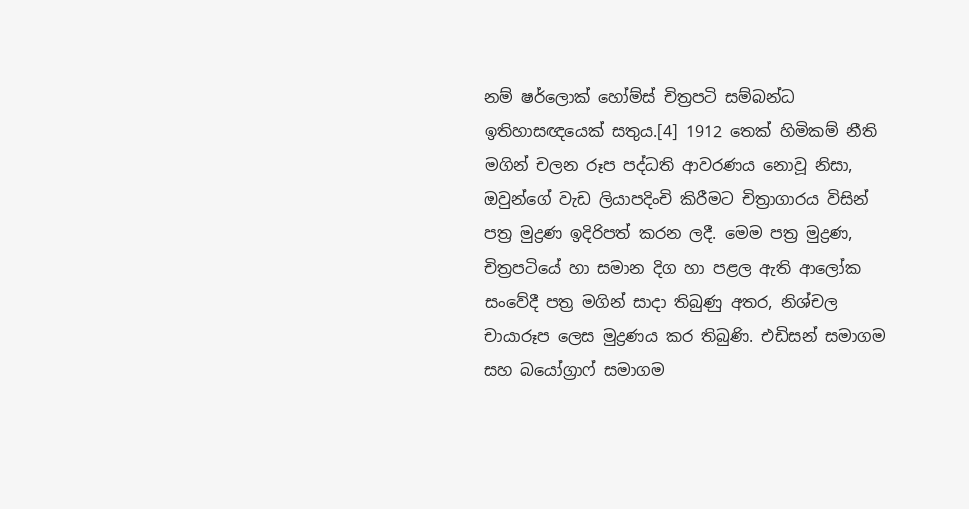නම් ෂර්ලොක් හෝම්ස් චිත්‍රපටි සම්බන්ධ ඉතිහාසඥයෙක් සතුය.[4] 1912 තෙක් හිමිකම් නීති මගින් චලන රූප පද්ධති ආවරණය නොවූ නිසා, ඔවුන්ගේ වැඩ ලියාපදිංචි කිරීමට චිත්‍රාගාරය විසින් පත්‍ර මුද්‍රණ ඉදිරිපත් කරන ලදී. මෙම පත්‍ර මුද්‍රණ, චිත්‍රපටියේ හා සමාන දිග හා පළල ඇති ආලෝක සංවේදී පත්‍ර මගින් සාදා තිබුණු අතර, නිශ්චල චායාරූප ලෙස මුද්‍රණය කර තිබුණි. එඩිසන් සමාගම සහ බයෝග්‍රාෆ් සමාගම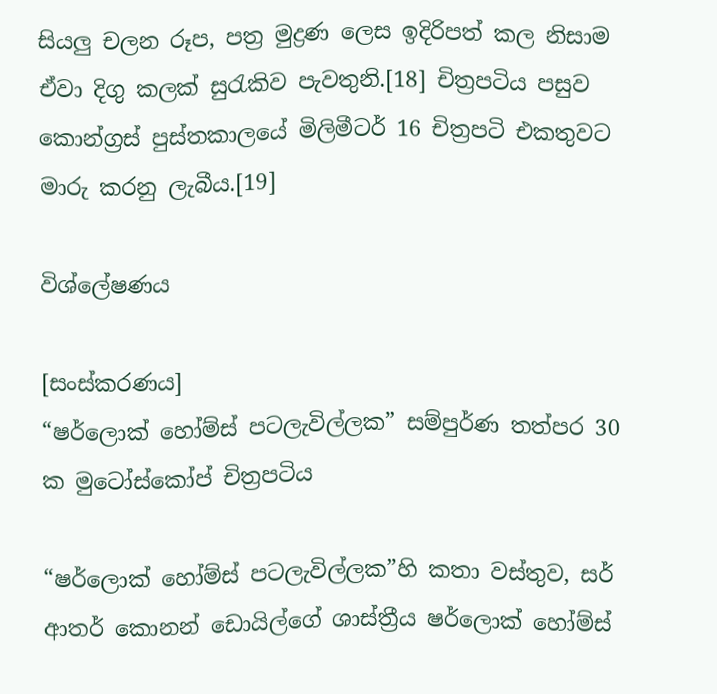සියලු චලන රූප, පත්‍ර මුද්‍රණ ලෙස ඉදිරිපත් කල නිසාම ඒවා දිගු කලක් සුරැකිව පැවතුනි.[18] චිත්‍රපටිය පසුව කොන්ග්‍රස් පුස්තකාලයේ මිලිමීටර් 16 චිත්‍රපටි එකතුවට මාරු කරනු ලැබීය.[19]

විශ්ලේෂණය

[සංස්කරණය]
“ෂර්ලොක් හෝම්ස් පටලැවිල්ලක” සම්පුර්ණ තත්පර 30 ක මුටෝස්කෝප් චිත්‍රපටිය

“ෂර්ලොක් හෝම්ස් පටලැවිල්ලක”හි කතා වස්තුව, සර් ආතර් කොනන් ඩොයිල්ගේ ශාස්ත්‍රීය ෂර්ලොක් හෝම්ස්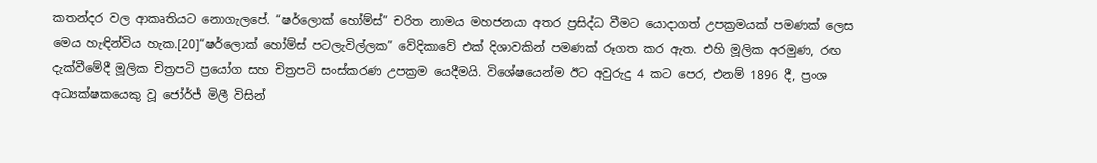කතන්දර වල ආකෘතියට නොගැලපේ. “ෂර්ලොක් හෝම්ස්” චරිත නාමය මහජනයා අතර ප්‍රසිද්ධ වීමට යොදාගත් උපක්‍රමයක් පමණක් ලෙස මෙය හැඳින්විය හැක.[20]“ෂර්ලොක් හෝම්ස් පටලැවිල්ලක” වේදිකාවේ එක් දිශාවකින් පමණක් රූගත කර ඇත. එහි මූලික අරමුණ, රඟ දැක්වීමේදී මූලික චිත්‍රපටි ප්‍රයෝග සහ චිත්‍රපටි සංස්කරණ උපක්‍රම යෙදීමයි. විශේෂයෙන්ම ඊට අවුරුදු 4 කට පෙර, එනම් 1896 දී, ප්‍රංශ අධ්‍යක්ෂකයෙකු වූ ජෝර්ජ් මිලී විසින්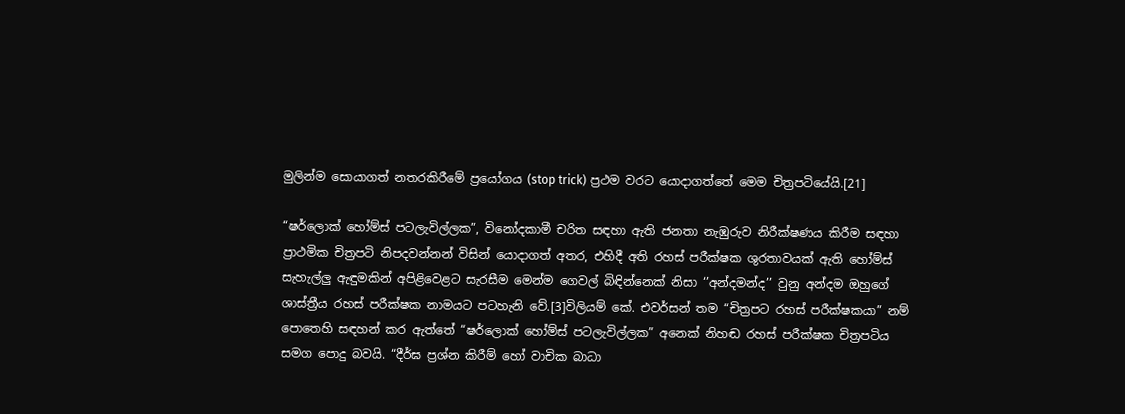මුලින්ම සොයාගත් නතරකිරීමේ ප්‍රයෝගය (stop trick) ප්‍රථම වරට යොදාගත්තේ මෙම චිත්‍රපටියේයි.[21]

“ෂර්ලොක් හෝම්ස් පටලැවිල්ලක”, විනෝදකාමී චරිත සඳහා ඇති ජනතා නැඹුරුව නිරීක්ෂණය කිරීම සඳහා ප්‍රාථමික චිත්‍රපටි නිපදවන්නන් විසින් යොදාගත් අතර, එහිදී අති රහස් පරීක්ෂක ශුරතාවයක් ඇති හෝම්ස් සැහැල්ලු ඇඳුමකින් අපිළිවෙළට සැරසීම මෙන්ම ගෙවල් බිඳින්නෙක් නිසා ‘’අන්දමන්ද’’ වුනු අන්දම ඔහුගේ ශාස්ත්‍රීය රහස් පරීක්ෂක නාමයට පටහැනි වේ.[3]විලියම් කේ. එවර්සන් තම “චිත්‍රපට රහස් පරීක්ෂකයා” නම් පොතෙහි සඳහන් කර ඇත්තේ “ෂර්ලොක් හෝම්ස් පටලැවිල්ලක” අනෙක් නිහඬ රහස් පරීක්ෂක චිත්‍රපටිය සමග පොදු බවයි. “දීර්ඝ ප්‍රශ්න කිරීම් හෝ වාචික බාධා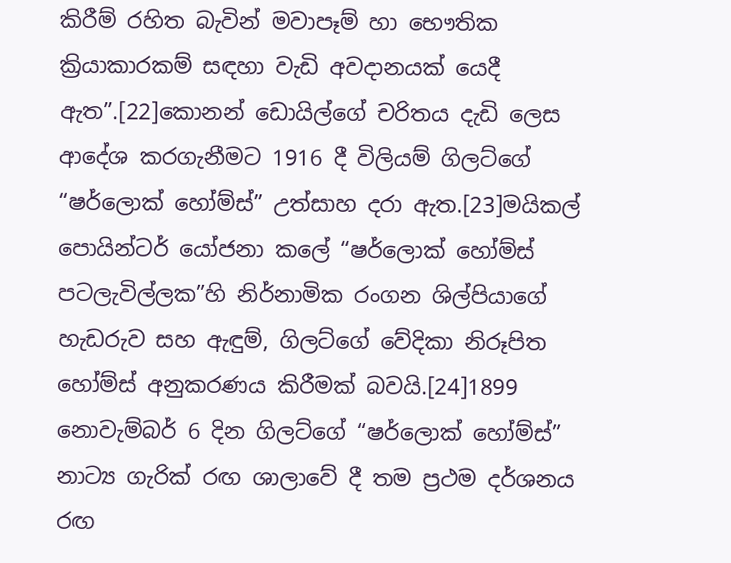කිරීම් රහිත බැවින් මවාපෑම් හා භෞතික ක්‍රියාකාරකම් සඳහා වැඩි අවදානයක් යෙදී ඇත”.[22]කොනන් ඩොයිල්ගේ චරිතය දැඩි ලෙස ආදේශ කරගැනීමට 1916 දී විලියම් ගිලට්ගේ “ෂර්ලොක් හෝම්ස්” උත්සාහ දරා ඇත.[23]මයිකල් පොයින්ටර් යෝජනා කලේ “ෂර්ලොක් හෝම්ස් පටලැවිල්ලක”හි නිර්නාමික රංගන ශිල්පියාගේ හැඩරුව සහ ඇඳුම්, ගිලට්ගේ වේදිකා නිරූපිත හෝම්ස් අනුකරණය කිරීමක් බවයි.[24]1899 නොවැම්බර් 6 දින ගිලට්ගේ “ෂර්ලොක් හෝම්ස්” නාට්‍ය ගැරික් රඟ ශාලාවේ දී තම ප්‍රථම දර්ශනය රඟ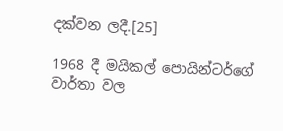දක්වන ලදී.[25]

1968 දී මයිකල් පොයින්ටර්ගේ වාර්තා වල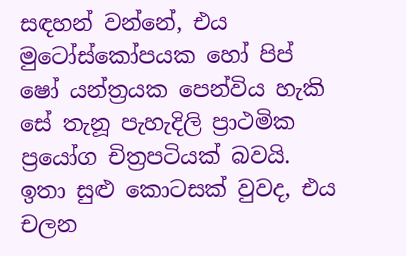සඳහන් වන්නේ, එය මුටෝස්කෝපයක හෝ පිප් ෂෝ යන්ත්‍රයක පෙන්විය හැකි සේ තැනූ පැහැදිලි ප්‍රාථමික ප්‍රයෝග චිත්‍රපටියක් බවයි. ඉතා සුළු කොටසක් වුවද, එය චලන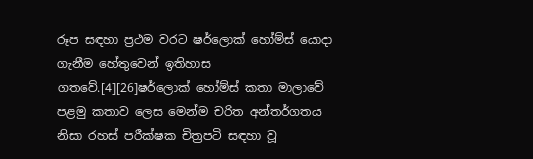රූප සඳහා ප්‍රථම වරට ෂර්ලොක් හෝම්ස් යොදා ගැනීම හේතුවෙන් ඉතිහාස ගතවේ.[4][26]ෂර්ලොක් හෝම්ස් කතා මාලාවේ පළමු කතාව ලෙස මෙන්ම චරිත අන්තර්ගතය නිසා රහස් පරීක්ෂක චිත්‍රපටි සඳහා වූ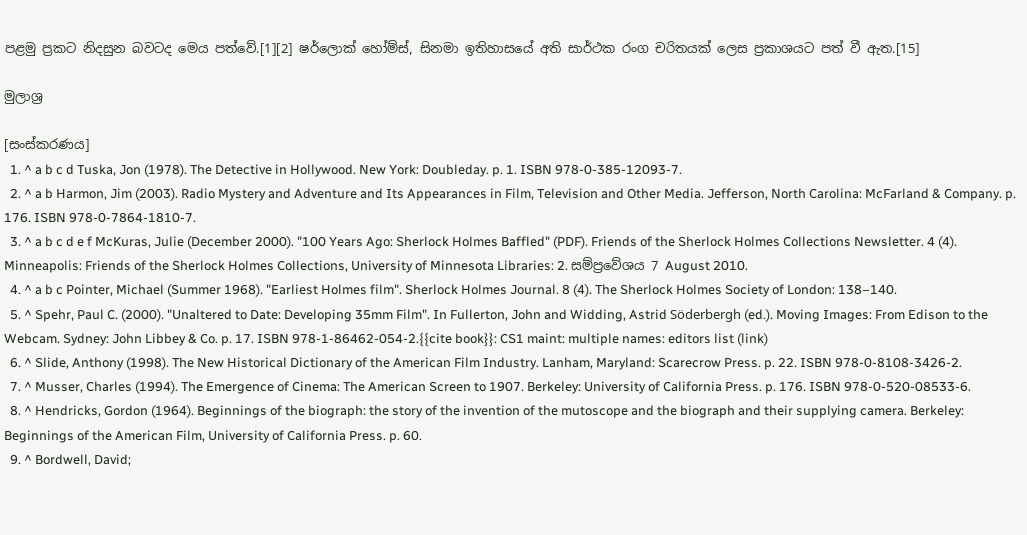පළමු ප්‍රකට නිදසුන බවටද මෙය පත්වේ.[1][2] ෂර්ලොක් හෝම්ස්, සිනමා ඉතිහාසයේ අති සාර්ථක රංග චරිතයක් ලෙස ප්‍රකාශයට පත් වී ඇත.[15]

මුලාශ්‍ර

[සංස්කරණය]
  1. ^ a b c d Tuska, Jon (1978). The Detective in Hollywood. New York: Doubleday. p. 1. ISBN 978-0-385-12093-7.
  2. ^ a b Harmon, Jim (2003). Radio Mystery and Adventure and Its Appearances in Film, Television and Other Media. Jefferson, North Carolina: McFarland & Company. p. 176. ISBN 978-0-7864-1810-7.
  3. ^ a b c d e f McKuras, Julie (December 2000). "100 Years Ago: Sherlock Holmes Baffled" (PDF). Friends of the Sherlock Holmes Collections Newsletter. 4 (4). Minneapolis: Friends of the Sherlock Holmes Collections, University of Minnesota Libraries: 2. සම්ප්‍රවේශය 7 August 2010.
  4. ^ a b c Pointer, Michael (Summer 1968). "Earliest Holmes film". Sherlock Holmes Journal. 8 (4). The Sherlock Holmes Society of London: 138–140.
  5. ^ Spehr, Paul C. (2000). "Unaltered to Date: Developing 35mm Film". In Fullerton, John and Widding, Astrid Söderbergh (ed.). Moving Images: From Edison to the Webcam. Sydney: John Libbey & Co. p. 17. ISBN 978-1-86462-054-2.{{cite book}}: CS1 maint: multiple names: editors list (link)
  6. ^ Slide, Anthony (1998). The New Historical Dictionary of the American Film Industry. Lanham, Maryland: Scarecrow Press. p. 22. ISBN 978-0-8108-3426-2.
  7. ^ Musser, Charles (1994). The Emergence of Cinema: The American Screen to 1907. Berkeley: University of California Press. p. 176. ISBN 978-0-520-08533-6.
  8. ^ Hendricks, Gordon (1964). Beginnings of the biograph: the story of the invention of the mutoscope and the biograph and their supplying camera. Berkeley: Beginnings of the American Film, University of California Press. p. 60.
  9. ^ Bordwell, David;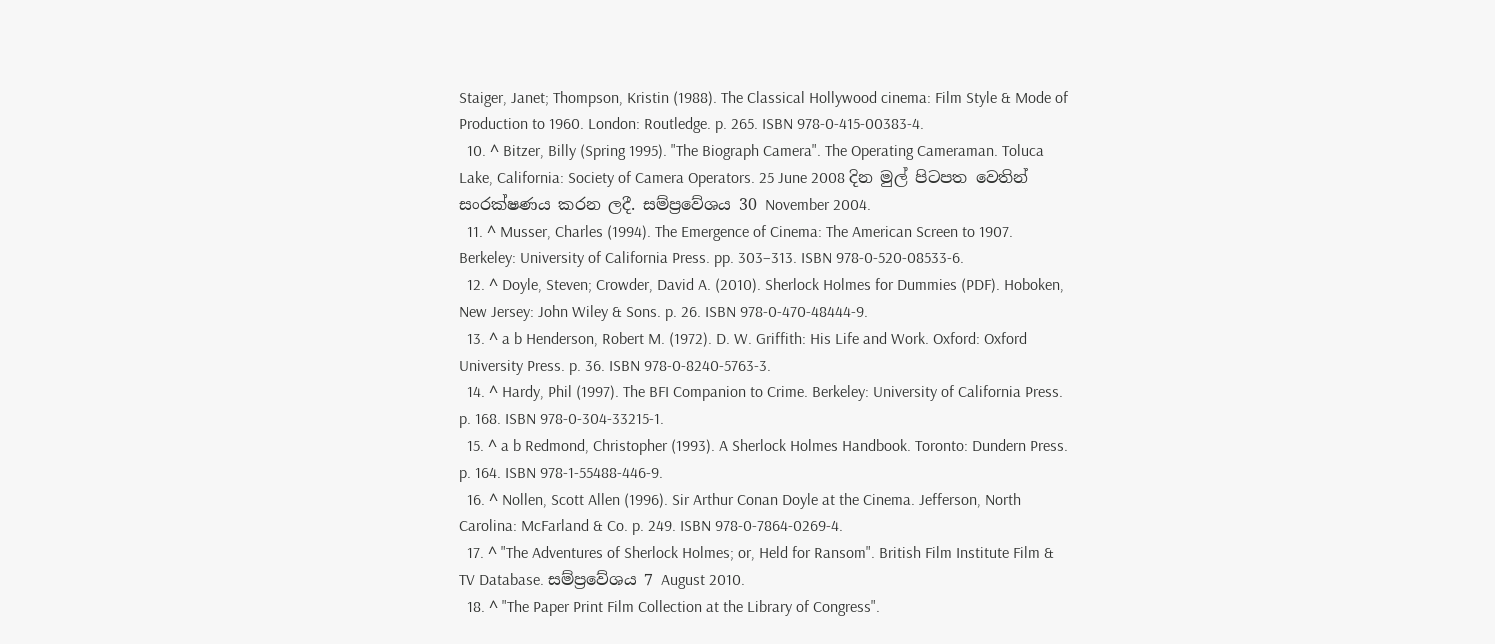Staiger, Janet; Thompson, Kristin (1988). The Classical Hollywood cinema: Film Style & Mode of Production to 1960. London: Routledge. p. 265. ISBN 978-0-415-00383-4.
  10. ^ Bitzer, Billy (Spring 1995). "The Biograph Camera". The Operating Cameraman. Toluca Lake, California: Society of Camera Operators. 25 June 2008 දින මුල් පිටපත වෙතින් සංරක්ෂණය කරන ලදී. සම්ප්‍රවේශය 30 November 2004.
  11. ^ Musser, Charles (1994). The Emergence of Cinema: The American Screen to 1907. Berkeley: University of California Press. pp. 303–313. ISBN 978-0-520-08533-6.
  12. ^ Doyle, Steven; Crowder, David A. (2010). Sherlock Holmes for Dummies (PDF). Hoboken, New Jersey: John Wiley & Sons. p. 26. ISBN 978-0-470-48444-9.
  13. ^ a b Henderson, Robert M. (1972). D. W. Griffith: His Life and Work. Oxford: Oxford University Press. p. 36. ISBN 978-0-8240-5763-3.
  14. ^ Hardy, Phil (1997). The BFI Companion to Crime. Berkeley: University of California Press. p. 168. ISBN 978-0-304-33215-1.
  15. ^ a b Redmond, Christopher (1993). A Sherlock Holmes Handbook. Toronto: Dundern Press. p. 164. ISBN 978-1-55488-446-9.
  16. ^ Nollen, Scott Allen (1996). Sir Arthur Conan Doyle at the Cinema. Jefferson, North Carolina: McFarland & Co. p. 249. ISBN 978-0-7864-0269-4.
  17. ^ "The Adventures of Sherlock Holmes; or, Held for Ransom". British Film Institute Film & TV Database. සම්ප්‍රවේශය 7 August 2010.
  18. ^ "The Paper Print Film Collection at the Library of Congress".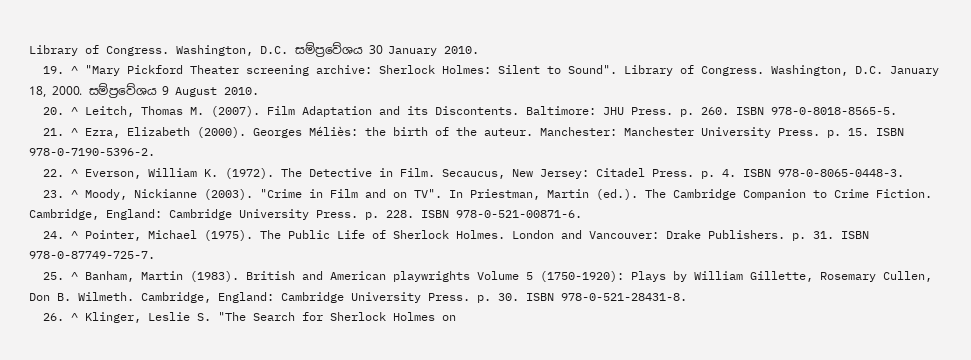Library of Congress. Washington, D.C. සම්ප්‍රවේශය 30 January 2010.
  19. ^ "Mary Pickford Theater screening archive: Sherlock Holmes: Silent to Sound". Library of Congress. Washington, D.C. January 18, 2000. සම්ප්‍රවේශය 9 August 2010.
  20. ^ Leitch, Thomas M. (2007). Film Adaptation and its Discontents. Baltimore: JHU Press. p. 260. ISBN 978-0-8018-8565-5.
  21. ^ Ezra, Elizabeth (2000). Georges Méliès: the birth of the auteur. Manchester: Manchester University Press. p. 15. ISBN 978-0-7190-5396-2.
  22. ^ Everson, William K. (1972). The Detective in Film. Secaucus, New Jersey: Citadel Press. p. 4. ISBN 978-0-8065-0448-3.
  23. ^ Moody, Nickianne (2003). "Crime in Film and on TV". In Priestman, Martin (ed.). The Cambridge Companion to Crime Fiction. Cambridge, England: Cambridge University Press. p. 228. ISBN 978-0-521-00871-6.
  24. ^ Pointer, Michael (1975). The Public Life of Sherlock Holmes. London and Vancouver: Drake Publishers. p. 31. ISBN 978-0-87749-725-7.
  25. ^ Banham, Martin (1983). British and American playwrights Volume 5 (1750-1920): Plays by William Gillette, Rosemary Cullen, Don B. Wilmeth. Cambridge, England: Cambridge University Press. p. 30. ISBN 978-0-521-28431-8.
  26. ^ Klinger, Leslie S. "The Search for Sherlock Holmes on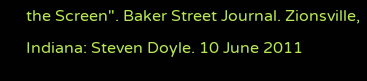the Screen". Baker Street Journal. Zionsville, Indiana: Steven Doyle. 10 June 2011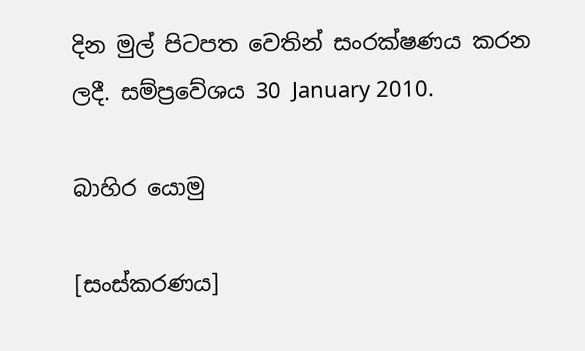දින මුල් පිටපත වෙතින් සංරක්ෂණය කරන ලදී. සම්ප්‍රවේශය 30 January 2010.

බාහිර යොමු

[සංස්කරණය]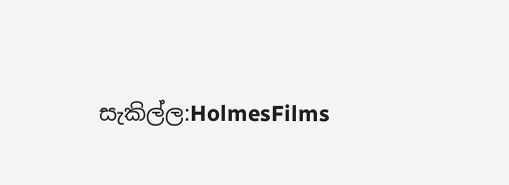සැකිල්ල:HolmesFilms